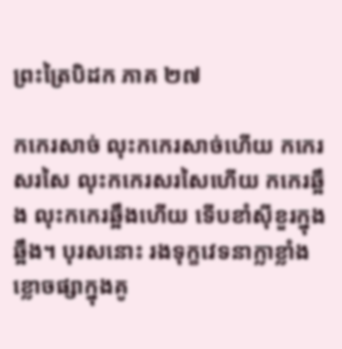ព្រះត្រៃបិដក ភាគ ២៧

កកេរសាច់ លុះកកេរសាច់ហើយ កកេរសរសៃ លុះកកេរសរសៃហើយ កកេរឆ្អឹង លុះកកេរឆ្អឹងហើយ ទើបខាំស៊ីខួរក្នុងឆ្អឹង។ បុរសនោះ រងទុក្ខវេទនាក្លាខ្លាំង ខ្លោចផ្សាក្នុងគូ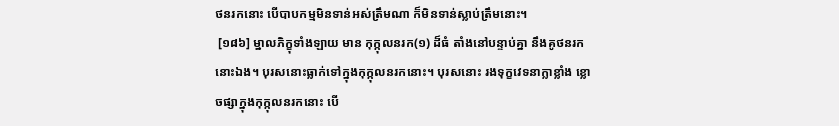ថនរកនោះ បើបាបកម្មមិនទាន់អស់ត្រឹមណា ក៏មិនទាន់ស្លាប់ត្រឹមនោះ។
 [១៨៦] ម្នាលភិក្ខុទាំងឡាយ មាន កុក្កុលនរក(១) ដ៏ធំ តាំងនៅបន្ទាប់គ្នា នឹងគូថនរកនោះឯង។ បុរសនោះធ្លាក់ទៅក្នុងកុក្កុលនរកនោះ។ បុរសនោះ រងទុក្ខវេទនាក្លាខ្លាំង ខ្លោចផ្សាក្នុងកុក្កុលនរកនោះ បើ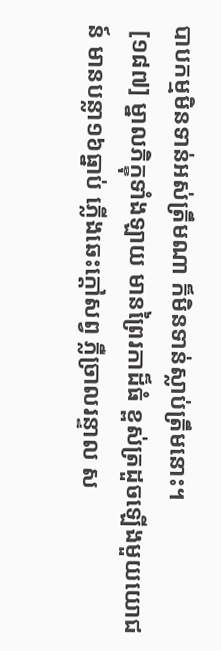បាបកម្មមិនទាន់អស់ត្រឹមណា ក៏មិនទាន់ស្លាប់ត្រឹមនោះ។
 [១៨៧] ម្នាលភិក្ខុទាំងឡាយ មានព្រៃរកាដ៏ធំ ខ្ពស់ត្រដួចឡើងមួយយោជន៍ មានបន្លា១៦ធ្នាប់ ភ្លើងឆេះក្តៅសព្វ ភ្លឺច្រាលរន្ទាល ស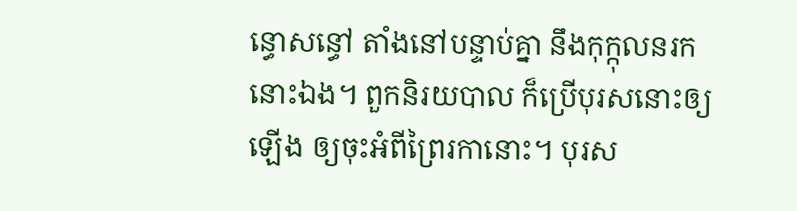ន្ធោសន្ធៅ តាំងនៅបន្ទាប់គ្នា នឹងកុក្កុលនរកនោះឯង។ ពួកនិរយបាល ក៏ប្រើបុរសនោះឲ្យឡើង ឲ្យចុះអំពីព្រៃរកានោះ។ បុរស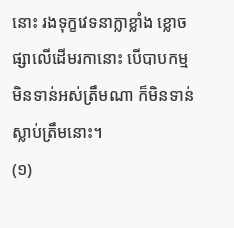នោះ រងទុក្ខវេទនាក្លាខ្លាំង ខ្លោចផ្សាលើដើមរកានោះ បើបាបកម្មមិនទាន់អស់ត្រឹមណា ក៏មិនទាន់ស្លាប់ត្រឹមនោះ។
(១)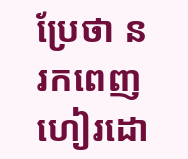ប្រែថា នរកពេញហៀរដោ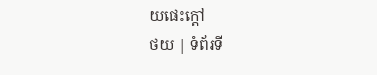យផេះក្តៅ
ថយ | ទំព័រទី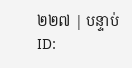២២៧ | បន្ទាប់
ID: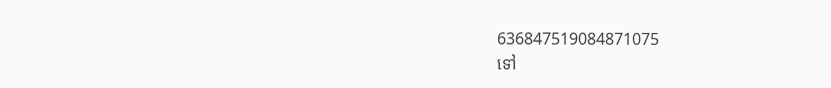636847519084871075
ទៅ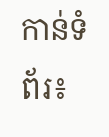កាន់ទំព័រ៖